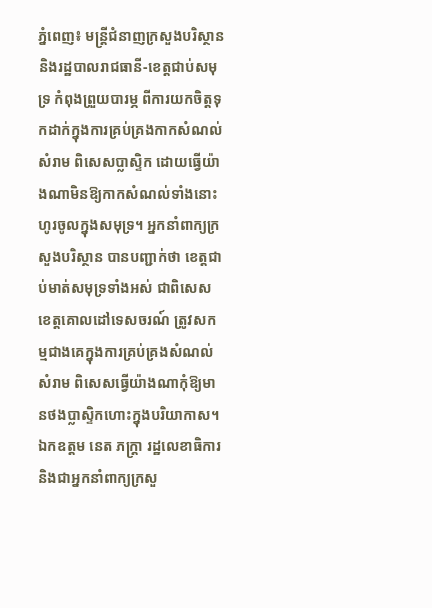ភ្នំពេញ៖ មន្ត្រីជំនាញក្រសួងបរិស្ថាន និងរដ្ឋបាលរាជធានី-ខេត្តជាប់សមុទ្រ កំពុងព្រួយបារម្ភ ពីការយកចិត្តទុកដាក់ក្នុងការគ្រប់គ្រងកាកសំណល់សំរាម ពិសេសប្លាស្ទិក ដោយធ្វើយ៉ាងណាមិនឱ្យកាកសំណល់ទាំងនោះហូរចូលក្នុងសមុទ្រ។ អ្នកនាំពាក្យក្រសួងបរិស្ថាន បានបញ្ជាក់ថា ខេត្តជាប់មាត់សមុទ្រទាំងអស់ ជាពិសេសខេត្តគោលដៅទេសចរណ៍ ត្រូវសកម្មជាងគេក្នុងការគ្រប់គ្រងសំណល់សំរាម ពិសេសធ្វើយ៉ាងណាកុំឱ្យមានថងប្លាស្ទិកហោះក្នុងបរិយាកាស។
ឯកឧត្តម នេត ភក្ត្រា រដ្ឋលេខាធិការ និងជាអ្នកនាំពាក្យក្រសួ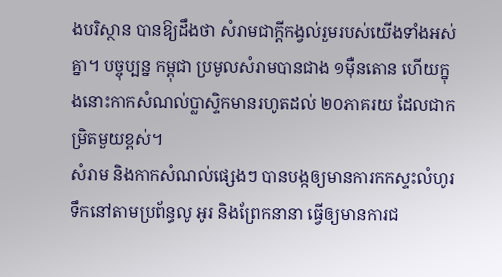ងបរិស្ថាន បានឱ្យដឹងថា សំរាមជាក្តីកង្វល់រួមរបស់យើងទាំងអស់គ្នា។ បច្ចុប្បន្ន កម្ពុជា ប្រមូលសំរាមបានជាង ១ម៉ឺនតោន ហើយក្នុងនោះកាកសំណល់ប្លាស្ទិកមានរហូតដល់ ២០ភាគរយ ដែលជាកម្រិតមួយខ្ពស់។
សំរាម និងកាកសំណល់ផ្សេងៗ បានបង្កឲ្យមានការកកស្ទះលំហូរទឹកនៅតាមប្រព័ន្ធលូ អូរ និងព្រែកនានា ធ្វើឲ្យមានការជ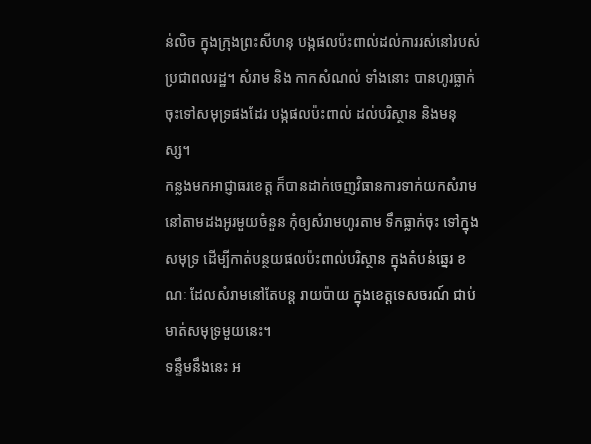ន់លិច ក្នុងក្រុងព្រះសីហនុ បង្កផលប៉ះពាល់ដល់ការរស់នៅរបស់ប្រជាពលរដ្ឋ។ សំរាម និង កាកសំណល់ ទាំងនោះ បានហូរធ្លាក់ចុះទៅសមុទ្រផងដែរ បង្កផលប៉ះពាល់ ដល់បរិស្ថាន និងមនុស្ស។
កន្លងមកអាជ្ញាធរខេត្ត ក៏បានដាក់ចេញវិធានការទាក់យកសំរាមនៅតាមដងអូរមួយចំនួន កុំឲ្យសំរាមហូរតាម ទឹកធ្លាក់ចុះ ទៅក្នុងសមុទ្រ ដើម្បីកាត់បន្ថយផលប៉ះពាល់បរិស្ថាន ក្នុងតំបន់ឆ្នេរ ខណៈ ដែលសំរាមនៅតែបន្ត រាយប៉ាយ ក្នុងខេត្តទេសចរណ៍ ជាប់មាត់សមុទ្រមួយនេះ។
ទន្ទឹមនឹងនេះ អ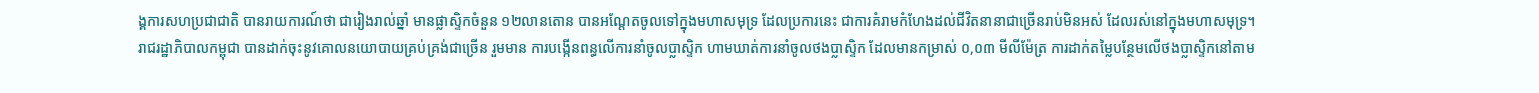ង្គការសហប្រជាជាតិ បានរាយការណ៍ថា ជារៀងរាល់ឆ្នាំ មានផ្លាស្ទិកចំនួន ១២លានតោន បានអណ្តែតចូលទៅក្នុងមហាសមុទ្រ ដែលប្រការនេះ ជាការគំរាមកំហែងដល់ជីវិតនានាជាច្រើនរាប់មិនអស់ ដែលរស់នៅក្នុងមហាសមុទ្រ។
រាជរដ្ឋាភិបាលកម្ពុជា បានដាក់ចុះនូវគោលនយោបាយគ្រប់គ្រង់ជាច្រើន រួមមាន ការបង្កើនពន្ធលើការនាំចូលប្លាស្ទិក ហាមឃាត់ការនាំចូលថងប្លាស្ទិក ដែលមានកម្រាស់ ០,០៣ មីលីម៉ែត្រ ការដាក់តម្លៃបន្ថែមលើថងប្លាស្ទិកនៅតាម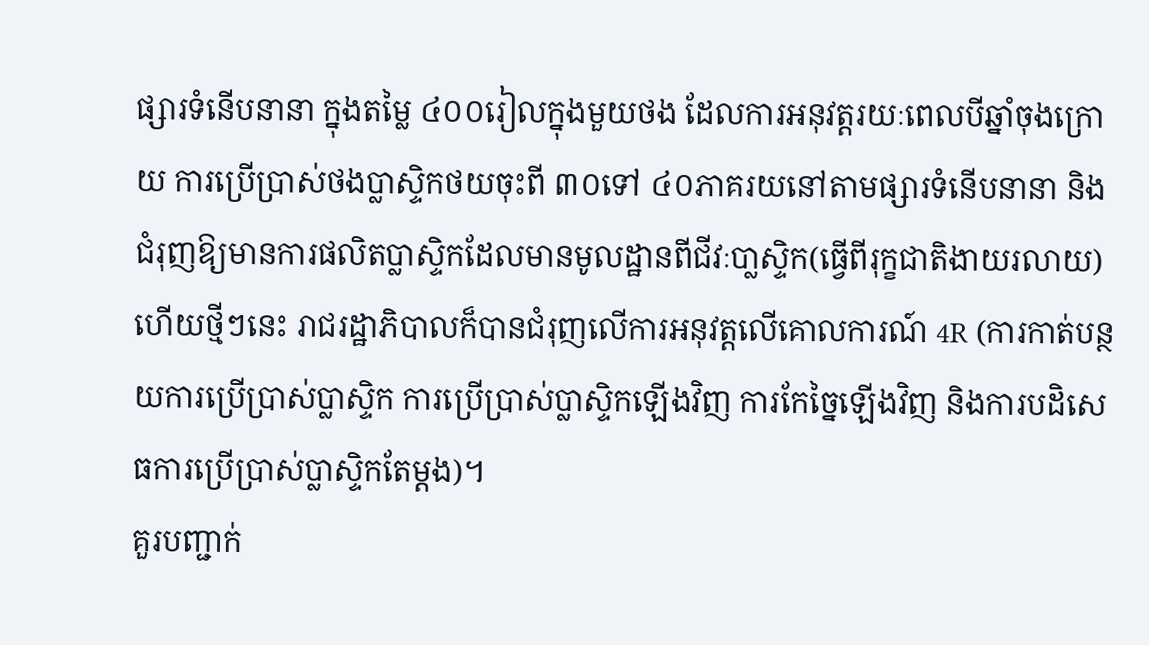ផ្សារទំនើបនានា ក្នុងតម្លៃ ៤០០រៀលក្នុងមួយថង ដែលការអនុវត្តរយៈពេលបីឆ្នាំចុងក្រោយ ការប្រើប្រាស់ថងប្លាស្ទិកថយចុះពី ៣០ទៅ ៤០ភាគរយនៅតាមផ្សារទំនើបនានា និងជំរុញឱ្យមានការផលិតប្លាស្ទិកដែលមានមូលដ្ឋានពីជីវៈបា្លស្ទិក(ធ្វើពីរុក្ខជាតិងាយរលាយ) ហើយថ្មីៗនេះ រាជរដ្ឋាភិបាលក៏បានជំរុញលើការអនុវត្តលើគោលការណ៍ 4R (ការកាត់បន្ថយការប្រើប្រាស់ប្លាស្ទិក ការប្រើប្រាស់ប្លាស្ទិកឡើងវិញ ការកែច្នៃឡើងវិញ និងការបដិសេធការប្រើប្រាស់ប្លាស្ទិកតែម្តង)។
គួរបញ្ជាក់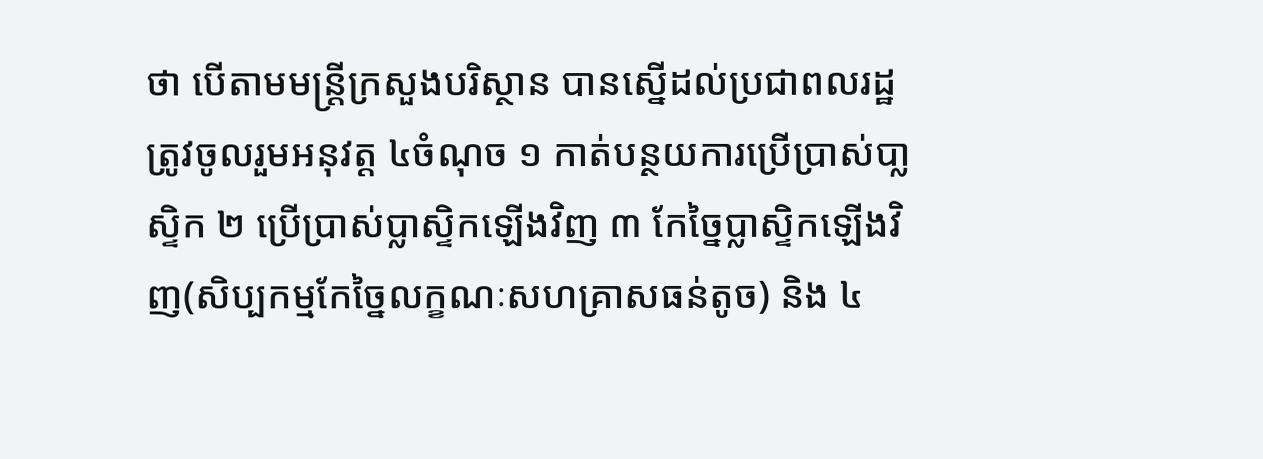ថា បើតាមមន្រ្តីក្រសួងបរិស្ថាន បានស្នើដល់ប្រជាពលរដ្ឋ ត្រូវចូលរួមអនុវត្ត ៤ចំណុច ១ កាត់បន្ថយការប្រើប្រាស់បា្លស្ទិក ២ ប្រើប្រាស់ប្លាស្ទិកឡើងវិញ ៣ កែច្នៃប្លាស្ទិកឡើងវិញ(សិប្បកម្មកែច្នៃលក្ខណៈសហគ្រាសធន់តូច) និង ៤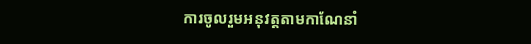ការចូលរួមអនុវត្តតាមកាណែនាំ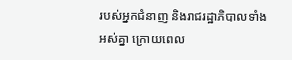របស់អ្នកជំនាញ និងរាជរដ្ឋាភិបាលទាំងអស់គ្នា ក្រោយពេល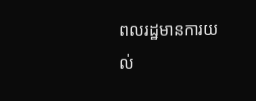ពលរដ្ឋមានការយល់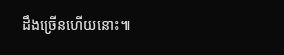ដឹងច្រើនហើយនោះ៕